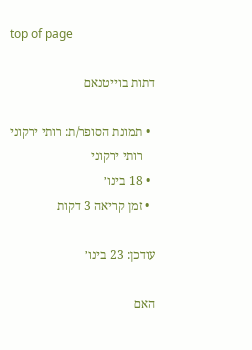top of page

דתות בוייטנאם

  • תמונת הסופר/ת: רותי ירקוני
    רותי ירקוני
  • 18 בינו׳
  • זמן קריאה 3 דקות

עודכן: 23 בינו׳

האם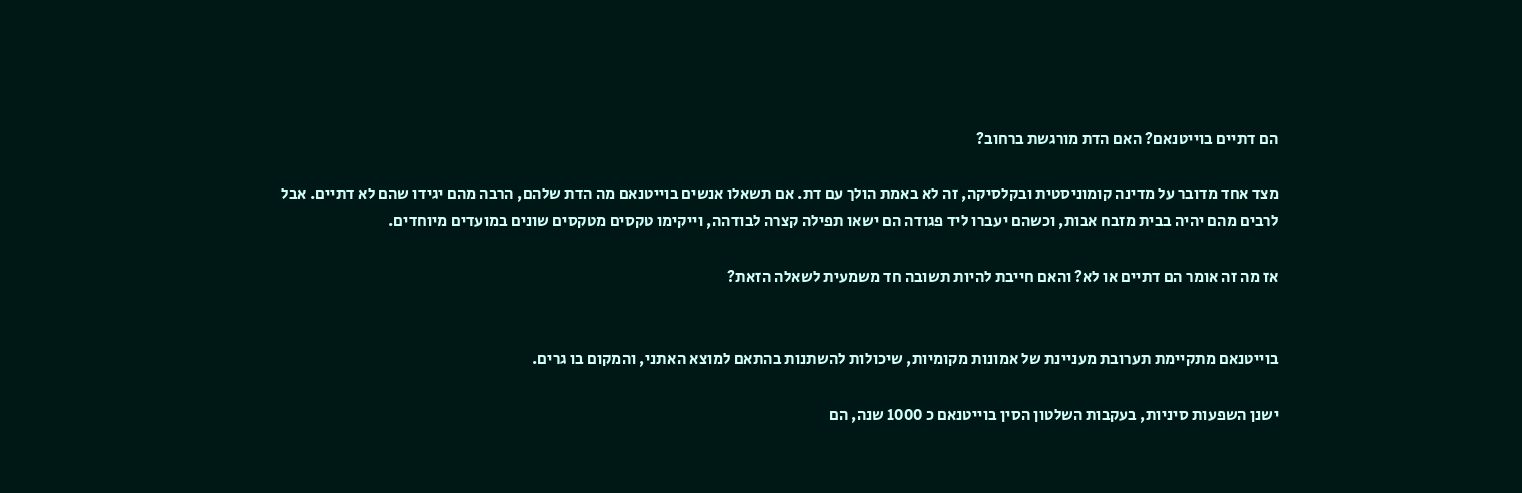הם דתיים בוייטנאם? האם הדת מורגשת ברחוב?

מצד אחד מדובר על מדינה קומוניסטית ובקלסיקה, זה לא באמת הולך עם דת. אם תשאלו אנשים בוייטנאם מה הדת שלהם, הרבה מהם יגידו שהם לא דתיים. אבל לרבים מהם יהיה בבית מזבח אבות, וכשהם יעברו ליד פגודה הם ישאו תפילה קצרה לבודהה, וייקימו טקסים מטקסים שונים במועדים מיוחדים.

אז מה זה אומר הם דתיים או לא? והאם חייבת להיות תשובה חד משמעית לשאלה הזאת?


בוייטנאם מתקיימת תערובת מעניינת של אמונות מקומיות, שיכולות להשתנות בהתאם למוצא האתני, והמקום בו גרים.

ישנן השפעות סיניות, בעקבות השלטון הסין בוייטנאם כ 1000 שנה, הם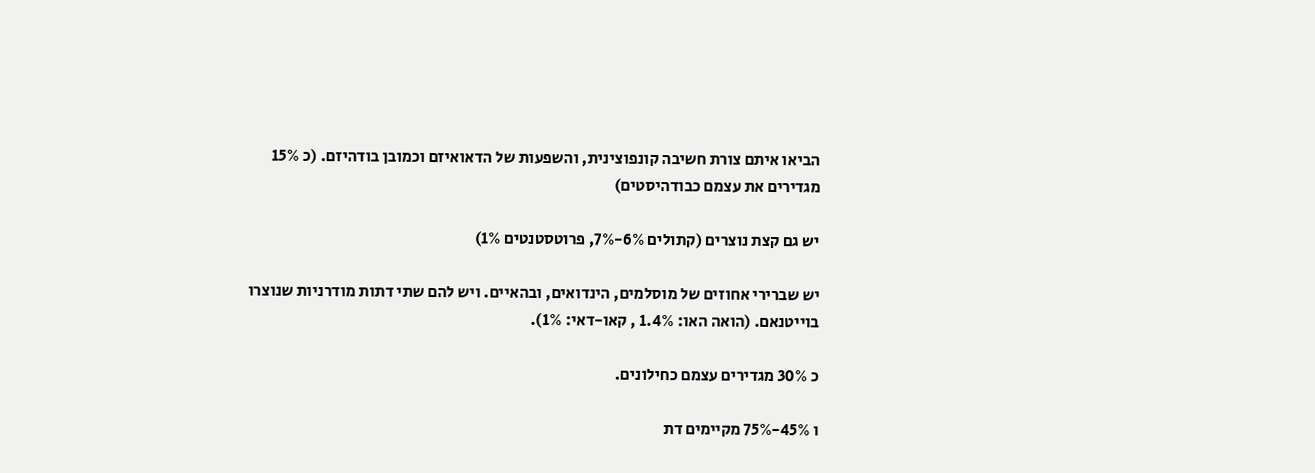הביאו איתם צורת חשיבה קונפוצינית, והשפעות של הדאואיזם וכמובן בודהיזם. (כ 15% מגדירים את עצמם כבודהיסטים)

יש גם קצת נוצרים (קתולים 6%-7%, פרוטסטנטים 1%)

יש שברירי אחוזים של מוסלמים, הינדואים, ובהאיים. ויש להם שתי דתות מודרניות שנוצרו בוייטנאם. (הואה האו: 1.4% , קאו-דאי: 1%).

כ 30% מגדירים עצמם כחילונים.

ו 45%-75% מקיימים דת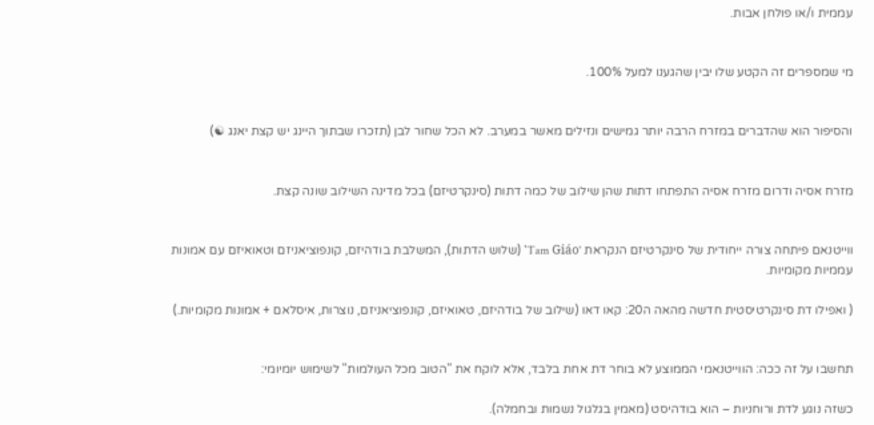עממית ו/או פולחן אבות.


מי שמספרים זה הקטע שלו יבין שהגענו למעל 100%.


והסיפור הוא שהדברים במזרח הרבה יותר גמישים ונזילים מאשר במערב. לא הכל שחור לבן (תזכרו שבתוך היינג יש קצת יאנג ☯)


מזרח אסיה ודרום מזרח אסיה התפתחו דתות שהן שילוב של כמה דתות (סינקרטיזם) בכל מדינה השילוב שונה קצת.


ווייטנאם פיתחה צורה ייחודית של סינקרטיזם הנקראת 'Tam Giáo' (שלוש הדתות), המשלבת בודהיזם, קונפוציאניזם וטאואיזם עם אמונות עממיות מקומיות.

( ואפילו דת סינקרטיסטית חדשה מהאה ה20: קאו דאו (שילוב של בודהיזם, טאואיזם, קונפוציאניזם, נוצרות, איסלאם + אמונות מקומיות.)


תחשבו על זה ככה: הווייטנאמי הממוצע לא בוחר דת אחת בלבד, אלא לוקח את "הטוב מכל העולמות" לשימוש יומיומי:

כשזה נוגע לדת ורוחניות – הוא בודהיסט (מאמין בגלגול נשמות ובחמלה).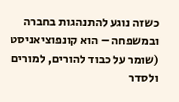כשזה נוגע להתנהגות בחברה ובמשפחה – הוא קונפוציאניסט (שומר על כבוד להורים, למורים ולסדר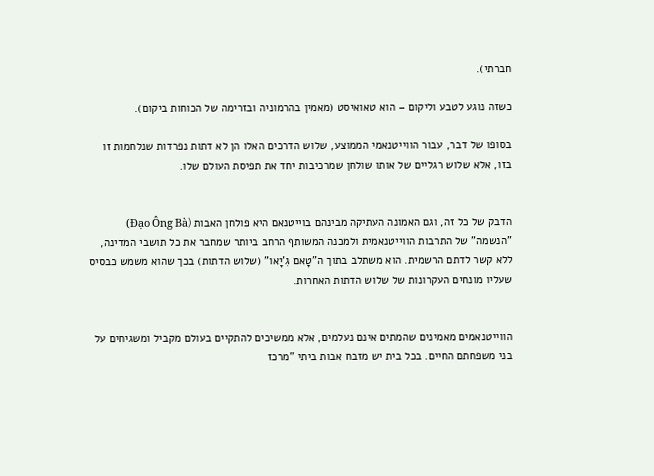חברתי).

כשזה נוגע לטבע וליקום – הוא טאואיסט (מאמין בהרמוניה ובזרימה של הכוחות ביקום).

בסופו של דבר, עבור הווייטנאמי הממוצע, שלוש הדרכים האלו הן לא דתות נפרדות שנלחמות זו בזו, אלא שלוש רגליים של אותו שולחן שמרכיבות יחד את תפיסת העולם שלו.


הדבק של כל זה, וגם האמונה העתיקה מבינהם בוייטנאם היא פולחן האבות (Đạo Ông Bà) "הנשמה" של התרבות הווייטנאמית ולמכנה המשותף הרחב ביותר שמחבר את כל תושבי המדינה, ללא קשר לדתם הרשמית. הוא משתלב בתוך ה"טָאם גִ'יָאו" (שלוש הדתות) בכך שהוא משמש כבסיס שעליו מונחים העקרונות של שלוש הדתות האחרות.


הווייטנאמים מאמינים שהמתים אינם נעלמים, אלא ממשיכים להתקיים בעולם מקביל ומשגיחים על בני משפחתם החיים. בכל בית יש מזבח אבות ביתי "מרכז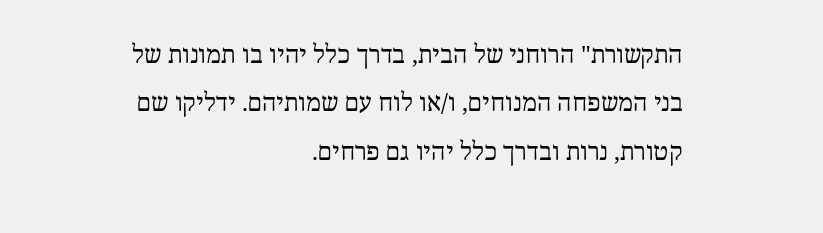התקשורת" הרוחני של הבית, בדרך כלל יהיו בו תמונות של בני המשפחה המנוחים, ו/או לוח עם שמותיהם. ידליקו שם קטורת, נרות ובדרך כלל יהיו גם פרחים.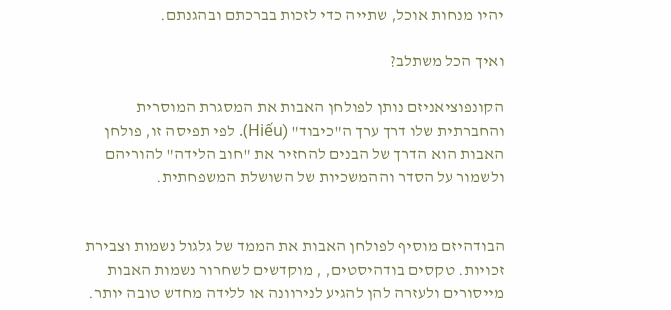יהיו מנחות אוכל, שתייה כדי לזכות בברכתם ובהגנתם.

ואיך הכל משתלב?

הקונפוציאניזם נותן לפולחן האבות את המסגרת המוסרית והחברתית שלו דרך ערך ה"כיבוד" (Hiếu). לפי תפיסה זו, פולחן האבות הוא הדרך של הבנים להחזיר את "חוב הלידה" להוריהם ולשמור על הסדר וההמשכיות של השושלת המשפחתית.


הבודהיזם מוסיף לפולחן האבות את הממד של גלגול נשמות וצבירת זכויות. טקסים בודהיסטים, , מוקדשים לשחרור נשמות האבות מייסורים ולעזרה להן להגיע לנירוונה או ללידה מחדש טובה יותר.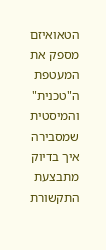הטאואיזם מספק את המעטפת ה"טכנית" והמיסטית שמסבירה איך בדיוק מתבצעת התקשורת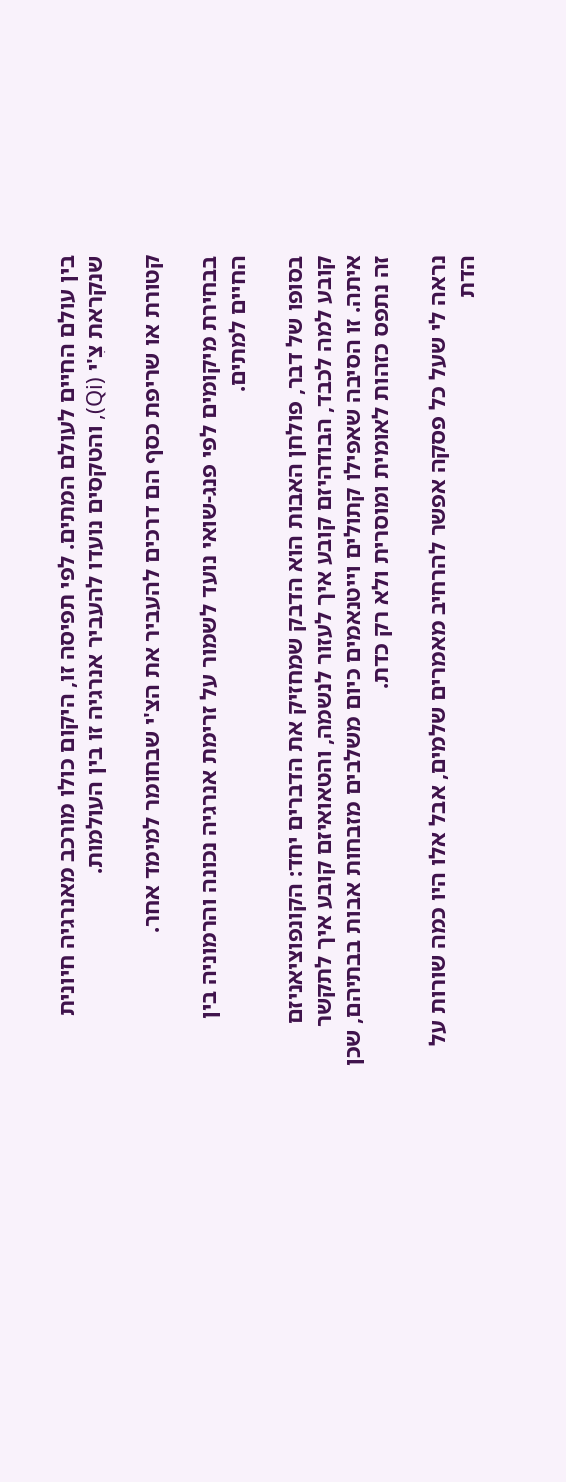בין עולם החיים לעולם המתים. לפי תפיסה זו, היקום כולו מורכב מאנרגיה חיונית שנקראת צִ'י (Qi), והטקסים נועדו להעביר אנרגיה זו בין העולמות.

קטורת או שריפת כסף הם דרכים להעביר את הצ'י שבחומר למימד אחר.

בבחירת מיקומים לפי פנג-שואי נועד לשמור על זרימת אנרגיה נכונה והרמוניה בין החיים למתים.

בסופו של דבר, פולחן האבות הוא הדבק שמחזיק את הדברים יחד: הקונפוציאניזם קובע למה לכבד, הבודהיזם קובע איך לעזור לנשמה, והטאואיזם קובע איך לתקשר איתה. זו הסיבה שאפילו קתולים וייטנאמים כיום משלבים מזבחות אבות בבתיהם, שכן זה נתפס כזהות לאומית ומוסרית ולא רק כדת.

נראה לי שעל כל פסקה אפשר להרחיב מאמרים שלמים, אבל אלו היו כמה שורות על הדת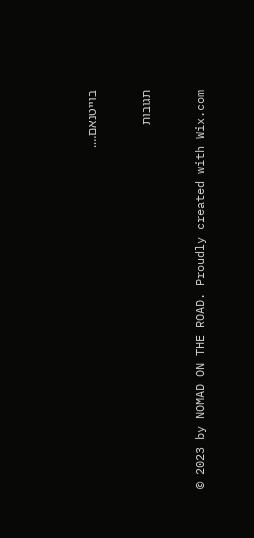בוייטנאם….


תגובות


© 2023 by NOMAD ON THE ROAD. Proudly created with Wix.com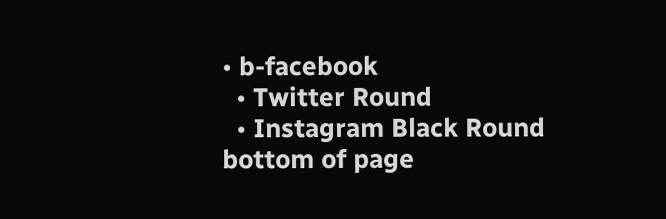• b-facebook
  • Twitter Round
  • Instagram Black Round
bottom of page